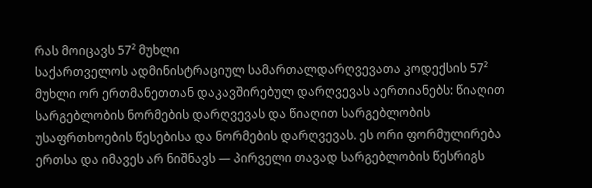რას მოიცავს 57² მუხლი
საქართველოს ადმინისტრაციულ სამართალდარღვევათა კოდექსის 57² მუხლი ორ ერთმანეთთან დაკავშირებულ დარღვევას აერთიანებს: წიაღით სარგებლობის ნორმების დარღვევას და წიაღით სარგებლობის უსაფრთხოების წესებისა და ნორმების დარღვევას. ეს ორი ფორმულირება ერთსა და იმავეს არ ნიშნავს — პირველი თავად სარგებლობის წესრიგს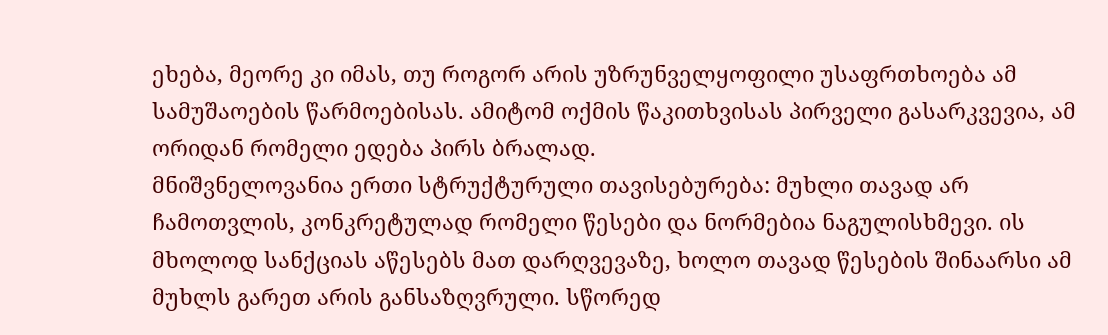ეხება, მეორე კი იმას, თუ როგორ არის უზრუნველყოფილი უსაფრთხოება ამ სამუშაოების წარმოებისას. ამიტომ ოქმის წაკითხვისას პირველი გასარკვევია, ამ ორიდან რომელი ედება პირს ბრალად.
მნიშვნელოვანია ერთი სტრუქტურული თავისებურება: მუხლი თავად არ ჩამოთვლის, კონკრეტულად რომელი წესები და ნორმებია ნაგულისხმევი. ის მხოლოდ სანქციას აწესებს მათ დარღვევაზე, ხოლო თავად წესების შინაარსი ამ მუხლს გარეთ არის განსაზღვრული. სწორედ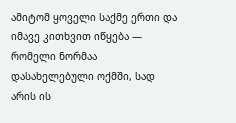ამიტომ ყოველი საქმე ერთი და იმავე კითხვით იწყება — რომელი ნორმაა დასახელებული ოქმში, სად არის ის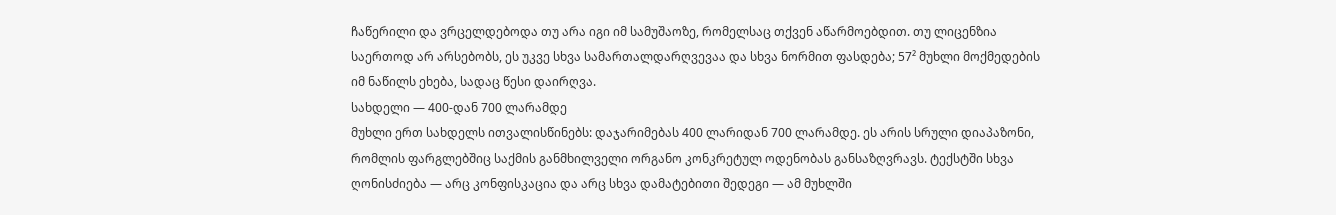ჩაწერილი და ვრცელდებოდა თუ არა იგი იმ სამუშაოზე, რომელსაც თქვენ აწარმოებდით. თუ ლიცენზია საერთოდ არ არსებობს, ეს უკვე სხვა სამართალდარღვევაა და სხვა ნორმით ფასდება; 57² მუხლი მოქმედების იმ ნაწილს ეხება, სადაც წესი დაირღვა.
სახდელი — 400-დან 700 ლარამდე
მუხლი ერთ სახდელს ითვალისწინებს: დაჯარიმებას 400 ლარიდან 700 ლარამდე. ეს არის სრული დიაპაზონი, რომლის ფარგლებშიც საქმის განმხილველი ორგანო კონკრეტულ ოდენობას განსაზღვრავს. ტექსტში სხვა ღონისძიება — არც კონფისკაცია და არც სხვა დამატებითი შედეგი — ამ მუხლში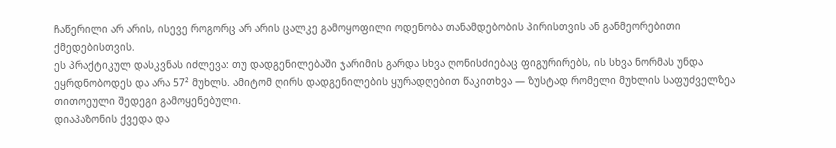ჩაწერილი არ არის, ისევე როგორც არ არის ცალკე გამოყოფილი ოდენობა თანამდებობის პირისთვის ან განმეორებითი ქმედებისთვის.
ეს პრაქტიკულ დასკვნას იძლევა: თუ დადგენილებაში ჯარიმის გარდა სხვა ღონისძიებაც ფიგურირებს, ის სხვა ნორმას უნდა ეყრდნობოდეს და არა 57² მუხლს. ამიტომ ღირს დადგენილების ყურადღებით წაკითხვა — ზუსტად რომელი მუხლის საფუძველზეა თითოეული შედეგი გამოყენებული.
დიაპაზონის ქვედა და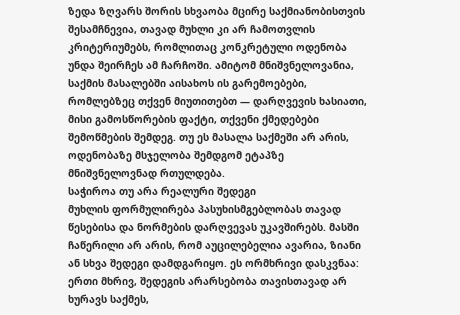ზედა ზღვარს შორის სხვაობა მცირე საქმიანობისთვის შესამჩნევია, თავად მუხლი კი არ ჩამოთვლის კრიტერიუმებს, რომლითაც კონკრეტული ოდენობა უნდა შეირჩეს ამ ჩარჩოში. ამიტომ მნიშვნელოვანია, საქმის მასალებში აისახოს ის გარემოებები, რომლებზეც თქვენ მიუთითებთ — დარღვევის ხასიათი, მისი გამოსწორების ფაქტი, თქვენი ქმედებები შემოწმების შემდეგ. თუ ეს მასალა საქმეში არ არის, ოდენობაზე მსჯელობა შემდგომ ეტაპზე მნიშვნელოვნად რთულდება.
საჭიროა თუ არა რეალური შედეგი
მუხლის ფორმულირება პასუხისმგებლობას თავად წესებისა და ნორმების დარღვევას უკავშირებს. მასში ჩაწერილი არ არის, რომ აუცილებელია ავარია, ზიანი ან სხვა შედეგი დამდგარიყო. ეს ორმხრივი დასკვნაა: ერთი მხრივ, შედეგის არარსებობა თავისთავად არ ხურავს საქმეს,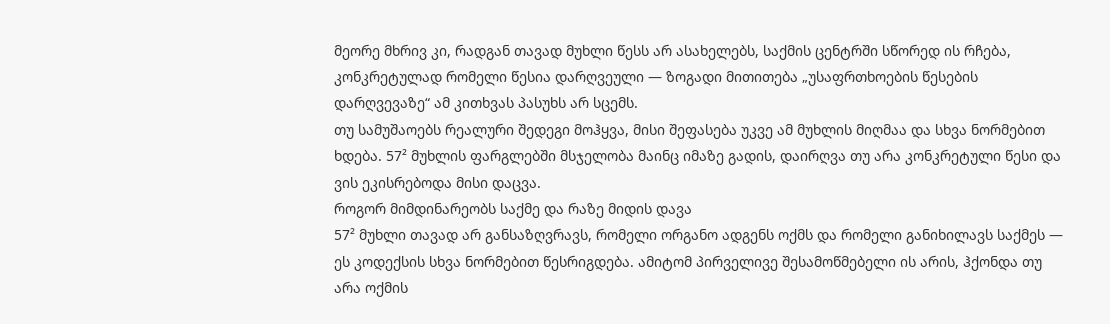მეორე მხრივ კი, რადგან თავად მუხლი წესს არ ასახელებს, საქმის ცენტრში სწორედ ის რჩება, კონკრეტულად რომელი წესია დარღვეული — ზოგადი მითითება „უსაფრთხოების წესების დარღვევაზე“ ამ კითხვას პასუხს არ სცემს.
თუ სამუშაოებს რეალური შედეგი მოჰყვა, მისი შეფასება უკვე ამ მუხლის მიღმაა და სხვა ნორმებით ხდება. 57² მუხლის ფარგლებში მსჯელობა მაინც იმაზე გადის, დაირღვა თუ არა კონკრეტული წესი და ვის ეკისრებოდა მისი დაცვა.
როგორ მიმდინარეობს საქმე და რაზე მიდის დავა
57² მუხლი თავად არ განსაზღვრავს, რომელი ორგანო ადგენს ოქმს და რომელი განიხილავს საქმეს — ეს კოდექსის სხვა ნორმებით წესრიგდება. ამიტომ პირველივე შესამოწმებელი ის არის, ჰქონდა თუ არა ოქმის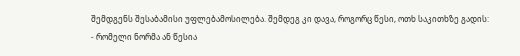შემდგენს შესაბამისი უფლებამოსილება. შემდეგ კი დავა, როგორც წესი, ოთხ საკითხზე გადის:
- რომელი ნორმა ან წესია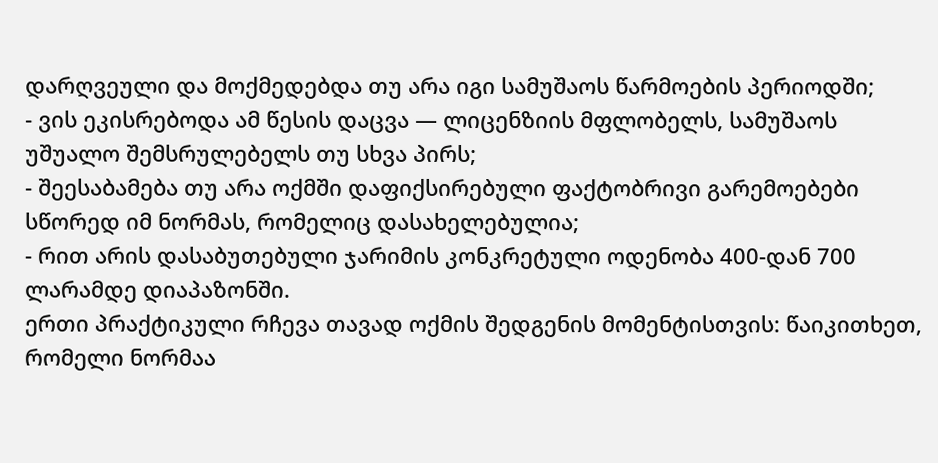დარღვეული და მოქმედებდა თუ არა იგი სამუშაოს წარმოების პერიოდში;
- ვის ეკისრებოდა ამ წესის დაცვა — ლიცენზიის მფლობელს, სამუშაოს უშუალო შემსრულებელს თუ სხვა პირს;
- შეესაბამება თუ არა ოქმში დაფიქსირებული ფაქტობრივი გარემოებები სწორედ იმ ნორმას, რომელიც დასახელებულია;
- რით არის დასაბუთებული ჯარიმის კონკრეტული ოდენობა 400-დან 700 ლარამდე დიაპაზონში.
ერთი პრაქტიკული რჩევა თავად ოქმის შედგენის მომენტისთვის: წაიკითხეთ, რომელი ნორმაა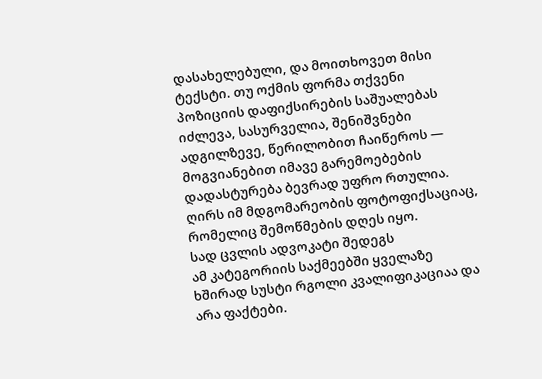დასახელებული, და მოითხოვეთ მისი ტექსტი. თუ ოქმის ფორმა თქვენი პოზიციის დაფიქსირების საშუალებას იძლევა, სასურველია, შენიშვნები ადგილზევე, წერილობით ჩაიწეროს — მოგვიანებით იმავე გარემოებების დადასტურება ბევრად უფრო რთულია. ღირს იმ მდგომარეობის ფოტოფიქსაციაც, რომელიც შემოწმების დღეს იყო.
სად ცვლის ადვოკატი შედეგს
ამ კატეგორიის საქმეებში ყველაზე ხშირად სუსტი რგოლი კვალიფიკაციაა და არა ფაქტები.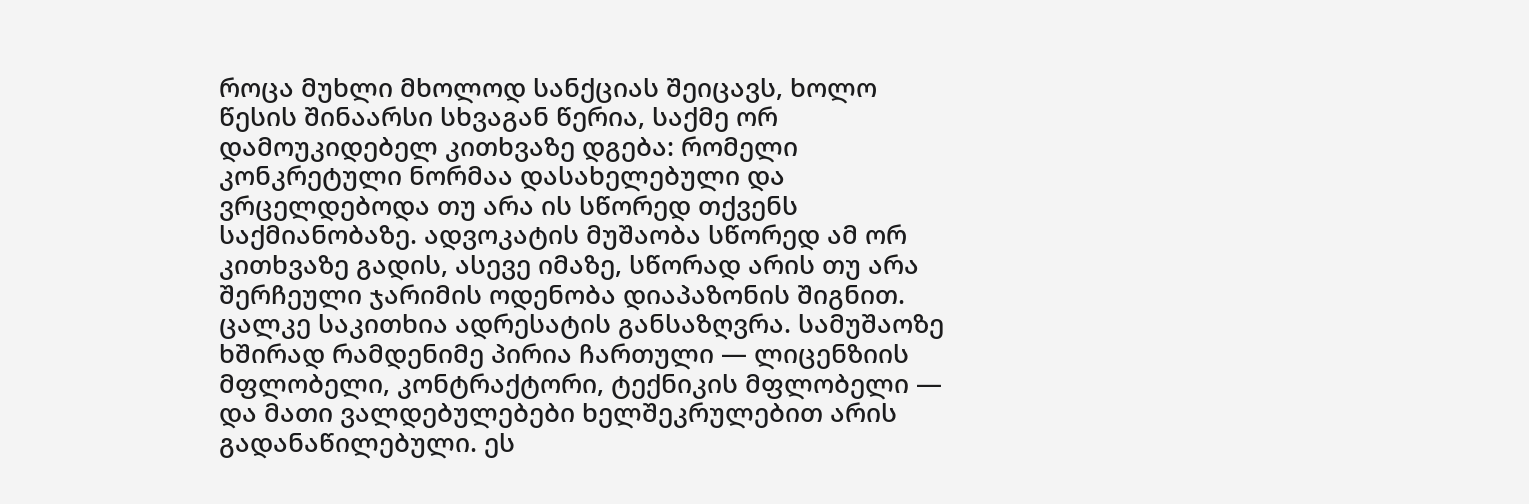როცა მუხლი მხოლოდ სანქციას შეიცავს, ხოლო წესის შინაარსი სხვაგან წერია, საქმე ორ დამოუკიდებელ კითხვაზე დგება: რომელი კონკრეტული ნორმაა დასახელებული და ვრცელდებოდა თუ არა ის სწორედ თქვენს საქმიანობაზე. ადვოკატის მუშაობა სწორედ ამ ორ კითხვაზე გადის, ასევე იმაზე, სწორად არის თუ არა შერჩეული ჯარიმის ოდენობა დიაპაზონის შიგნით.
ცალკე საკითხია ადრესატის განსაზღვრა. სამუშაოზე ხშირად რამდენიმე პირია ჩართული — ლიცენზიის მფლობელი, კონტრაქტორი, ტექნიკის მფლობელი — და მათი ვალდებულებები ხელშეკრულებით არის გადანაწილებული. ეს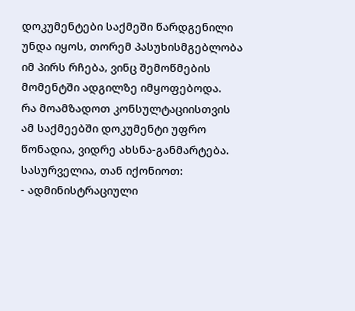დოკუმენტები საქმეში წარდგენილი უნდა იყოს, თორემ პასუხისმგებლობა იმ პირს რჩება, ვინც შემოწმების მომენტში ადგილზე იმყოფებოდა.
რა მოამზადოთ კონსულტაციისთვის
ამ საქმეებში დოკუმენტი უფრო წონადია, ვიდრე ახსნა-განმარტება. სასურველია, თან იქონიოთ:
- ადმინისტრაციული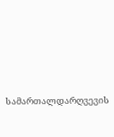სამართალდარღვევის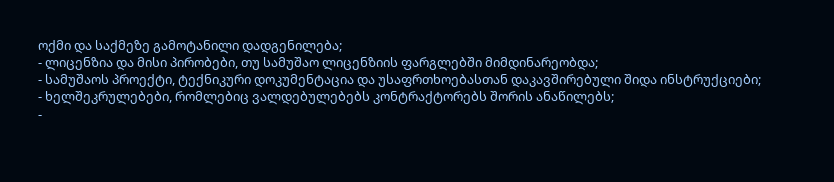ოქმი და საქმეზე გამოტანილი დადგენილება;
- ლიცენზია და მისი პირობები, თუ სამუშაო ლიცენზიის ფარგლებში მიმდინარეობდა;
- სამუშაოს პროექტი, ტექნიკური დოკუმენტაცია და უსაფრთხოებასთან დაკავშირებული შიდა ინსტრუქციები;
- ხელშეკრულებები, რომლებიც ვალდებულებებს კონტრაქტორებს შორის ანაწილებს;
-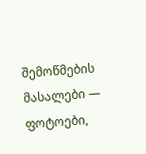შემოწმების მასალები — ფოტოები,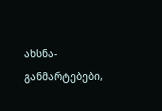ახსნა-განმარტებები,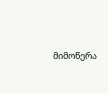მიმოწერა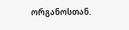ორგანოსთან.